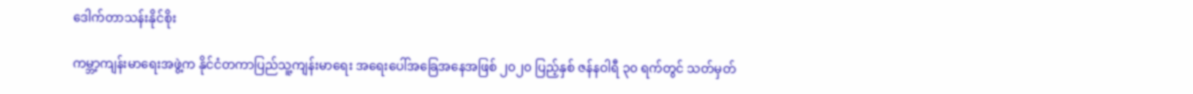ဒေါက်တာသန်းနိုင်စိုး

ကမ္ဘာ့ကျန်းမာရေးအဖွဲ့က နိုင်ငံတကာပြည်သူ့ကျန်းမာရေး အရေးပေါ်အခြေအနေအဖြစ် ၂၀၂၀ ပြည့်နှစ် ဇန်နဝါရီ ၃၀ ရက်တွင် သတ်မှတ်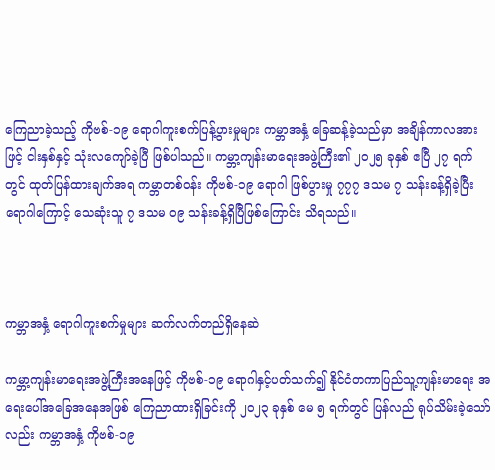ကြေညာခဲ့သည့် ကိုဗစ်-၁၉ ရောဂါကူးစက်ပြန့်ပွားမှုများ ကမ္ဘာအနှံ့ ခြေဆန့်ခဲ့သည်မှာ အချိန်ကာလအားဖြင့် ငါးနှစ်နှင့် သုံးလကျော်ခဲ့ပြီ ဖြစ်ပါသည်။ ကမ္ဘာ့ကျန်းမာရေးအဖွဲ့ကြီး၏ ၂၀၂၅ ခုနှစ် ဧပြီ ၂၇ ရက် တွင် ထုတ်ပြန်ထားချက်အရ ကမ္ဘာတစ်ဝန်း ကိုဗစ်-၁၉ ရောဂါ ဖြစ်ပွားမှု ၇၇၇ ဒသမ ၇ သန်းခန့်ရှိခဲ့ပြီး ရောဂါကြောင့် သေဆုံးသူ ၇ ဒသမ ၀၉ သန်းခန့်ရှိပြီဖြစ်ကြောင်း သိရသည်။



ကမ္ဘာအနှံ့ ရောဂါကူးစက်မှုများ ဆက်လက်တည်ရှိနေဆဲ

ကမ္ဘာ့ကျန်းမာရေးအဖွဲ့ကြီးအနေဖြင့် ကိုဗစ်-၁၉ ရောဂါနှင့်ပတ်သက်၍ နိုင်ငံတကာပြည်သူ့ကျန်းမာရေး အရေးပေါ်အခြေအနေအဖြစ် ကြေညာထားရှိခြင်းကို ၂၀၂၃ ခုနှစ် မေ ၅ ရက်တွင် ပြန်လည် ရုပ်သိမ်းခဲ့သော်လည်း ကမ္ဘာအနှံ့ ကိုဗစ်-၁၉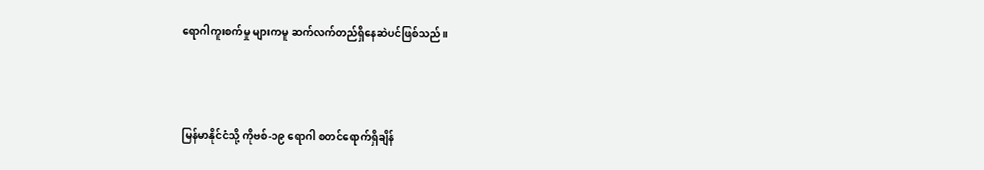ရောဂါကူးစက်မှု များကမူ ဆက်လက်တည်ရှိနေဆဲပင်ဖြစ်သည်။



မြန်မာနိုင်ငံသို့ ကိုဗစ်-၁၉ ရောဂါ စတင်ရောက်ရှိချိန်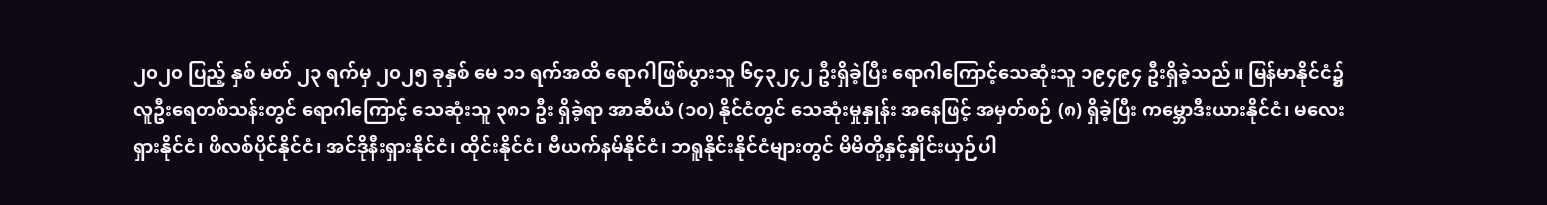၂၀၂၀ ပြည့် နှစ် မတ် ၂၃ ရက်မှ ၂၀၂၅ ခုနှစ် မေ ၁၁ ရက်အထိ ရောဂါဖြစ်ပွားသူ ၆၄၃၂၄၂ ဦးရှိခဲ့ပြီး ရောဂါကြောင့်သေဆုံးသူ ၁၉၄၉၄ ဦးရှိခဲ့သည်။ မြန်မာနိုင်ငံ၌ လူဦးရေတစ်သန်းတွင် ရောဂါကြောင့် သေဆုံးသူ ၃၈၁ ဦး ရှိခဲ့ရာ အာဆီယံ (၁၀) နိုင်ငံတွင် သေဆုံးမှုနှုန်း အနေဖြင့် အမှတ်စဉ် (၈) ရှိခဲ့ပြီး ကမ္ဘောဒီးယားနိုင်ငံ၊ မလေးရှားနိုင်ငံ၊ ဖိလစ်ပိုင်နိုင်ငံ၊ အင်ဒိုနီးရှားနိုင်ငံ၊ ထိုင်းနိုင်ငံ၊ ဗီယက်နမ်နိုင်ငံ၊ ဘရူနိုင်းနိုင်ငံများတွင် မိမိတို့နှင့်နှိုင်းယှဉ်ပါ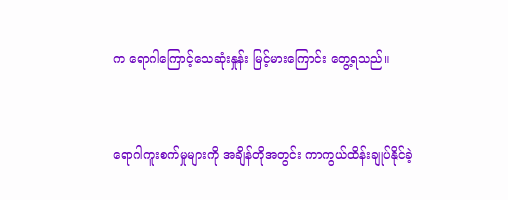က ရောဂါကြောင့်သေဆုံးနှုန်း မြင့်မားကြောင်း တွေ့ရသည်။



ရောဂါကူးစက်မှုများကို အချိန်တိုအတွင်း ကာကွယ်ထိန်းချုပ်နိုင်ခဲ့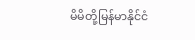မိမိတို့မြန်မာနိုင်ငံ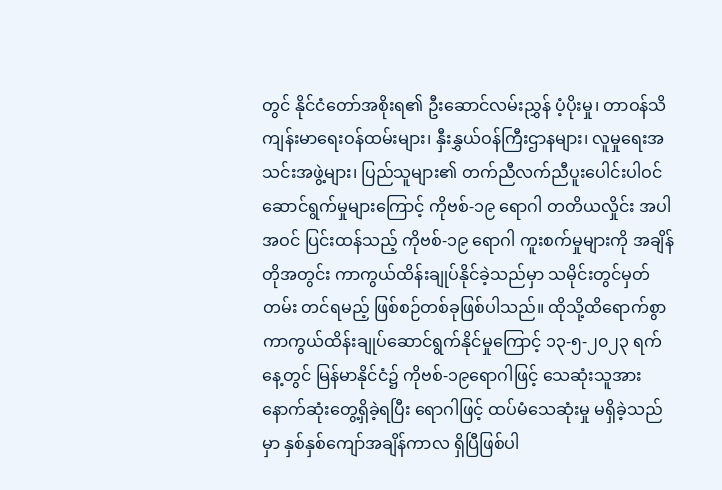တွင် နိုင်ငံတော်အစိုးရ၏ ဦးဆောင်လမ်းညွှန် ပံ့ပိုးမှု၊ တာဝန်သိကျန်းမာရေးဝန်ထမ်းများ၊ နှီးနွှယ်ဝန်ကြီးဌာနများ၊ လူမှုရေးအသင်းအဖွဲ့များ၊ ပြည်သူများ၏ တက်ညီလက်ညီပူးပေါင်းပါဝင် ဆောင်ရွက်မှုများကြောင့် ကိုဗစ်-၁၉ ရောဂါ တတိယလှိုင်း အပါအဝင် ပြင်းထန်သည့် ကိုဗစ်-၁၉ ရောဂါ ကူးစက်မှုများကို အချိန်တိုအတွင်း ကာကွယ်ထိန်းချုပ်နိုင်ခဲ့သည်မှာ သမိုင်းတွင်မှတ်တမ်း တင်ရမည့် ဖြစ်စဉ်တစ်ခုဖြစ်ပါသည်။ ထိုသို့ထိရောက်စွာ ကာကွယ်ထိန်းချုပ်ဆောင်ရွက်နိုင်မှုကြောင့် ၁၃-၅-၂၀၂၃ ရက်နေ့တွင် မြန်မာနိုင်ငံ၌ ကိုဗစ်-၁၉ရောဂါဖြင့် သေဆုံးသူအား နောက်ဆုံးတွေ့ရှိခဲ့ရပြီး ရောဂါဖြင့် ထပ်မံသေဆုံးမှု မရှိခဲ့သည်မှာ နှစ်နှစ်ကျော်အချိန်ကာလ ရှိပြီဖြစ်ပါ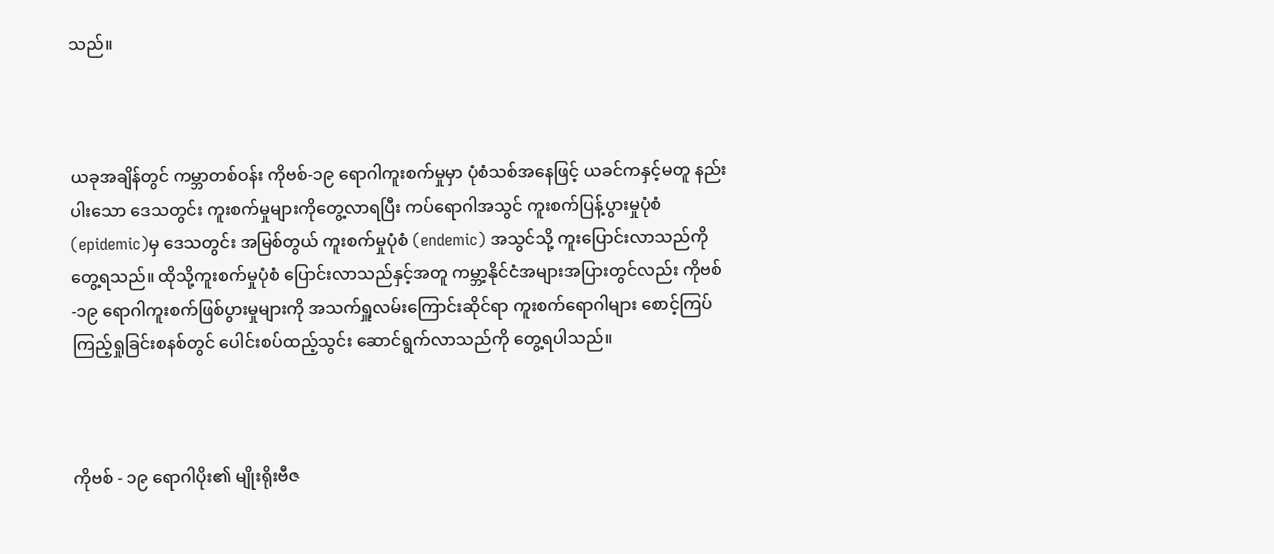သည်။



ယခုအချိန်တွင် ကမ္ဘာတစ်ဝန်း ကိုဗစ်-၁၉ ရောဂါကူးစက်မှုမှာ ပုံစံသစ်အနေဖြင့် ယခင်ကနှင့်မတူ နည်းပါးသော ဒေသတွင်း ကူးစက်မှုများကိုတွေ့လာရပြီး ကပ်ရောဂါအသွင် ကူးစက်ပြန့်ပွားမှုပုံစံ (epidemic)မှ ဒေသတွင်း အမြစ်တွယ် ကူးစက်မှုပုံစံ (endemic) အသွင်သို့ ကူးပြောင်းလာသည်ကိုတွေ့ရသည်။ ထိုသို့ကူးစက်မှုပုံစံ ပြောင်းလာသည်နှင့်အတူ ကမ္ဘာ့နိုင်ငံအများအပြားတွင်လည်း ကိုဗစ်-၁၉ ရောဂါကူးစက်ဖြစ်ပွားမှုများကို အသက်ရှူလမ်းကြောင်းဆိုင်ရာ ကူးစက်ရောဂါများ စောင့်ကြပ်ကြည့်ရှုခြင်းစနစ်တွင် ပေါင်းစပ်ထည့်သွင်း ဆောင်ရွက်လာသည်ကို တွေ့ရပါသည်။



ကိုဗစ် - ၁၉ ရောဂါပိုး၏ မျိုးရိုးဗီဇ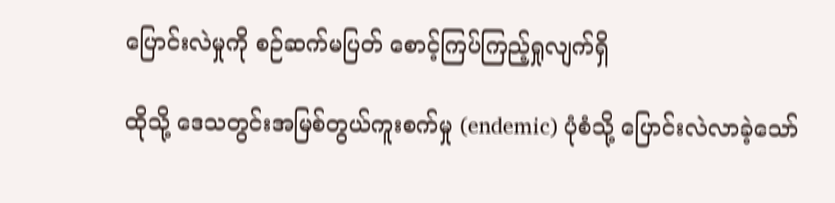ပြောင်းလဲမှုကို စဉ်ဆက်မပြတ် စောင့်ကြပ်ကြည့်ရှုလျက်ရှိ

ထိုသို့ ဒေသတွင်းအမြစ်တွယ်ကူးစက်မှု (endemic) ပုံစံသို့ ပြောင်းလဲလာခဲ့သော်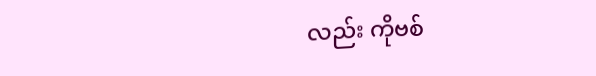လည်း ကိုဗစ်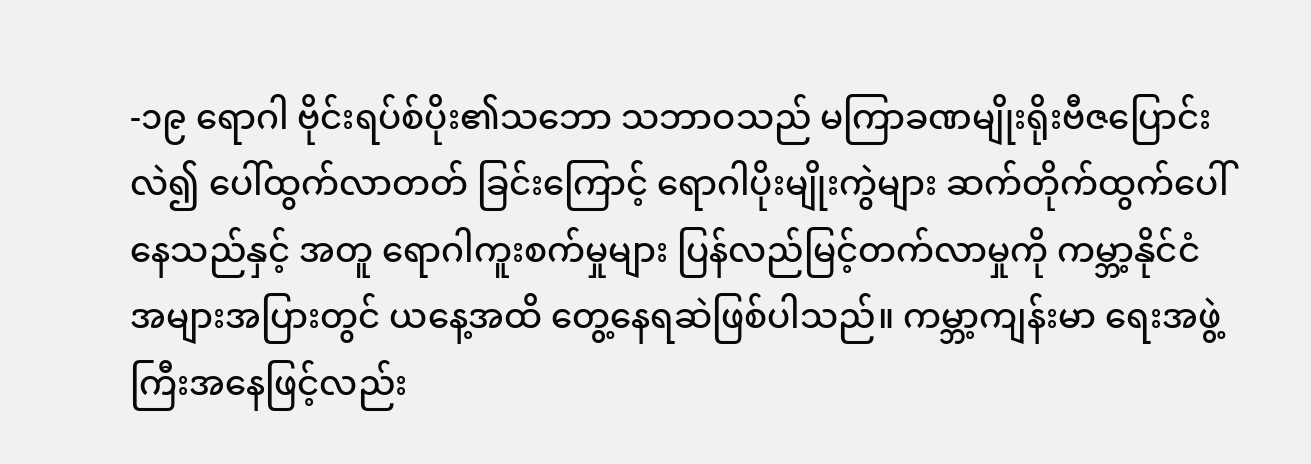-၁၉ ရောဂါ ဗိုင်းရပ်စ်ပိုး၏သဘော သဘာဝသည် မကြာခဏမျိုးရိုးဗီဇပြောင်းလဲ၍ ပေါ်ထွက်လာတတ် ခြင်းကြောင့် ရောဂါပိုးမျိုးကွဲများ ဆက်တိုက်ထွက်ပေါ်နေသည်နှင့် အတူ ရောဂါကူးစက်မှုများ ပြန်လည်မြင့်တက်လာမှုကို ကမ္ဘာ့နိုင်ငံ အများအပြားတွင် ယနေ့အထိ တွေ့နေရဆဲဖြစ်ပါသည်။ ကမ္ဘာ့ကျန်းမာ ရေးအဖွဲ့ကြီးအနေဖြင့်လည်း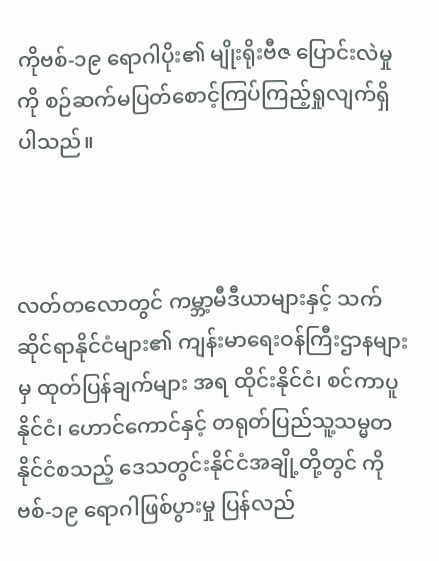ကိုဗစ်-၁၉ ရောဂါပိုး၏ မျိုးရိုးဗီဇ ပြောင်းလဲမှုကို စဉ်ဆက်မပြတ်စောင့်ကြပ်ကြည့်ရှုလျက်ရှိပါသည်။



လတ်တလောတွင် ကမ္ဘာ့မီဒီယာများနှင့် သက်ဆိုင်ရာနိုင်ငံများ၏ ကျန်းမာရေးဝန်ကြီးဌာနများမှ ထုတ်ပြန်ချက်များ အရ ထိုင်းနိုင်ငံ၊ စင်ကာပူနိုင်ငံ၊ ဟောင်ကောင်နှင့် တရုတ်ပြည်သူ့သမ္မတနိုင်ငံစသည့် ဒေသတွင်းနိုင်ငံအချို့တို့တွင် ကိုဗစ်-၁၉ ရောဂါဖြစ်ပွားမှု ပြန်လည်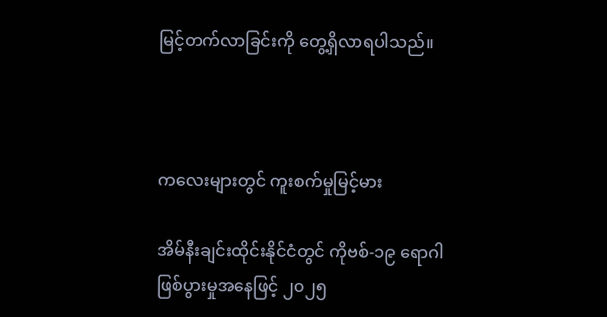မြင့်တက်လာခြင်းကို တွေ့ရှိလာရပါသည်။



ကလေးများတွင် ကူးစက်မှုမြင့်မား

အိမ်နီးချင်းထိုင်းနိုင်ငံတွင် ကိုဗစ်-၁၉ ရောဂါဖြစ်ပွားမှုအနေဖြင့် ၂၀၂၅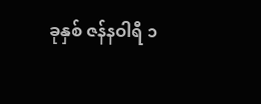ခုနှစ် ဇန်နဝါရီ ၁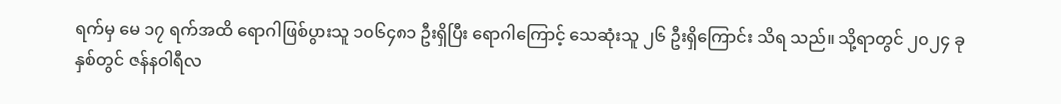ရက်မှ မေ ၁၇ ရက်အထိ ရောဂါဖြစ်ပွားသူ ၁၀၆၄၈၁ ဦးရှိပြီး ရောဂါကြောင့် သေဆုံးသူ ၂၆ ဦးရှိကြောင်း သိရ သည်။ သို့ရာတွင် ၂၀၂၄ ခုနှစ်တွင် ဇန်နဝါရီလ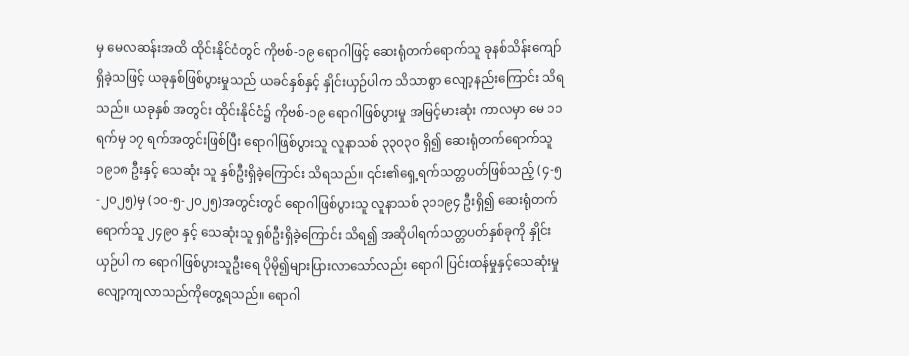မှ မေလဆန်းအထိ ထိုင်းနိုင်ငံတွင် ကိုဗစ်-၁၉ ရောဂါဖြင့် ဆေးရုံတက်ရောက်သူ ခုနစ်သိန်းကျော်ရှိခဲ့သဖြင့် ယခုနှစ်ဖြစ်ပွားမှုသည် ယခင်နှစ်နှင့် နှိုင်းယှဉ်ပါက သိသာစွာ လျော့နည်းကြောင်း သိရသည်။ ယခုနှစ် အတွင်း ထိုင်းနိုင်ငံ၌ ကိုဗစ်-၁၉ ရောဂါဖြစ်ပွားမှု အမြင့်မားဆုံး ကာလမှာ မေ ၁၁ ရက်မှ ၁၇ ရက်အတွင်းဖြစ်ပြီး ရောဂါဖြစ်ပွားသူ လူနာသစ် ၃၃၀၃၀ ရှိ၍ ဆေးရုံတက်ရောက်သူ ၁၉၁၈ ဦးနှင့် သေဆုံး သူ နှစ်ဦးရှိခဲ့ကြောင်း သိရသည်။ ၎င်း၏ရှေ့ရက်သတ္တပတ်ဖြစ်သည့် (၄-၅-၂၀၂၅)မှ (၁၀-၅-၂၀၂၅)အတွင်းတွင် ရောဂါဖြစ်ပွားသူ လူနာသစ် ၃၁၁၉၄ ဦးရှိ၍ ဆေးရုံတက်ရောက်သူ ၂၄၉၀ နှင့် သေဆုံးသူ ရှစ်ဦးရှိခဲ့ကြောင်း သိရ၍ အဆိုပါရက်သတ္တပတ်နှစ်ခုကို နှိုင်းယှဉ်ပါ က ရောဂါဖြစ်ပွားသူဦးရေ ပိုမို၍များပြားလာသော်လည်း ရောဂါ ပြင်းထန်မှုနှင့်သေဆုံးမှု လျော့ကျလာသည်ကိုတွေ့ရသည်။ ရောဂါ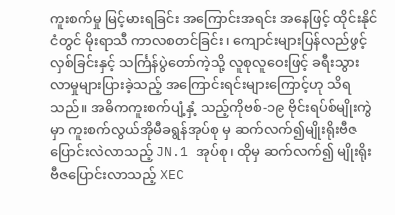ကူးစက်မှု မြင့်မားရခြင်း အကြောင်းအရင်း အနေဖြင့် ထိုင်းနိုင်ငံတွင် မိုးရာသီ ကာလစတင်ခြင်း၊ ကျောင်းများပြန်လည်ဖွင့်လှစ်ခြင်းနှင့် သင်္ကြန်ပွဲတော်ကဲ့သို့ လူစုလူဝေးဖြင့် ခရီးသွားလာမှုများပြားခဲ့သည့် အကြောင်းရင်းများကြောင့်ဟု သိရသည်။ အဓိကကူးစက်ပျံ့နှံ့ သည့်ကိုဗစ်-၁၉ ဗိုင်းရပ်စ်မျိုးကွဲမှာ ကူးစက်လွယ်အိုမီခရွန်အုပ်စု မှ ဆက်လက်၍မျိုးရိုးဗီဇပြောင်းလဲလာသည့် JN.1 အုပ်စု၊ ထိုမှ ဆက်လက်၍ မျိုးရိုးဗီဇပြောင်းလာသည့် XEC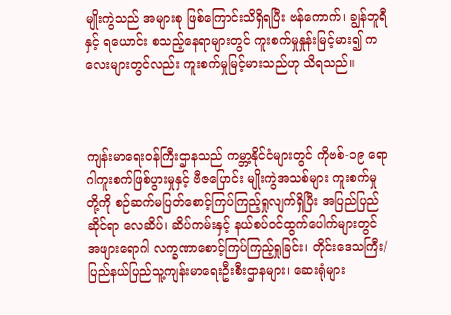မျိုးကွဲသည် အများစု ဖြစ်ကြောင်းသိရှိရပြီး ဗန်ကောက်၊ ချွန်ဘူရီနှင့် ရယောင်း စသည့်နေရာများတွင် ကူးစက်မှုနှုန်းမြင့်မား၍ ကလေးများတွင်လည်း ကူးစက်မှုမြင့်မားသည်ဟု သိရသည်။



ကျန်းမာရေးဝန်ကြီးဌာနသည် ကမ္ဘာ့နိုင်ငံများတွင် ကိုဗစ်-၁၉ ရောဂါကူးစက်ဖြစ်ပွားမှုနှင့် ဗီဇပြောင်း မျိုးကွဲအသစ်များ ကူးစက်မှုတို့ကို စဉ်ဆက်မပြတ်စောင့်ကြပ်ကြည့်ရှုလျက်ရှိပြီး အပြည်ပြည် ဆိုင်ရာ လေဆိပ်၊ ဆိပ်ကမ်းနှင့် နယ်စပ်ဝင်ထွက်ပေါက်များတွင် အဖျားရောဂါ လက္ခဏာစောင့်ကြပ်ကြည့်ရှုခြင်း၊ တိုင်းဒေသကြီး/ ပြည်နယ်ပြည်သူ့ကျန်းမာရေးဦးစီးဌာနများ၊ ဆေးရုံများ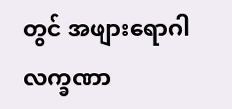တွင် အဖျားရောဂါလက္ခဏာ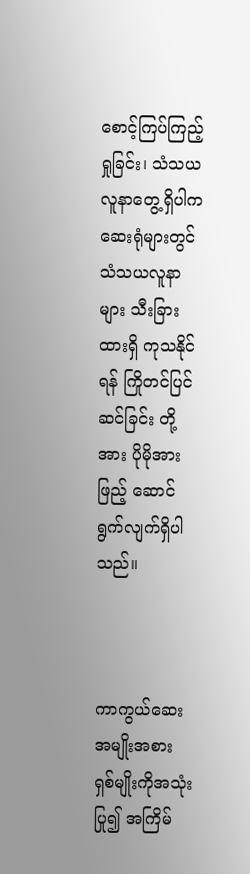စောင့်ကြပ်ကြည့်ရှုခြင်း၊ သံသယလူနာတွေ့ရှိပါက ဆေးရုံများတွင် သံသယလူနာများ သီးခြားထားရှိ ကုသနိုင်ရန် ကြိုတင်ပြင်ဆင်ခြင်း တို့အား ပိုမိုအားဖြည့် ဆောင်ရွက်လျက်ရှိပါသည်။



ကာကွယ်ဆေးအမျိုးအစား ရှစ်မျိုးကိုအသုံးပြု၍ အကြိမ်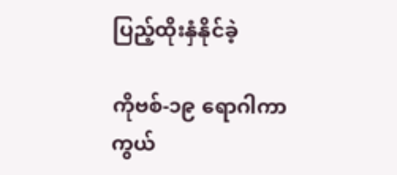ပြည့်ထိုးနှံနိုင်ခဲ့

ကိုဗစ်-၁၉ ရောဂါကာကွယ်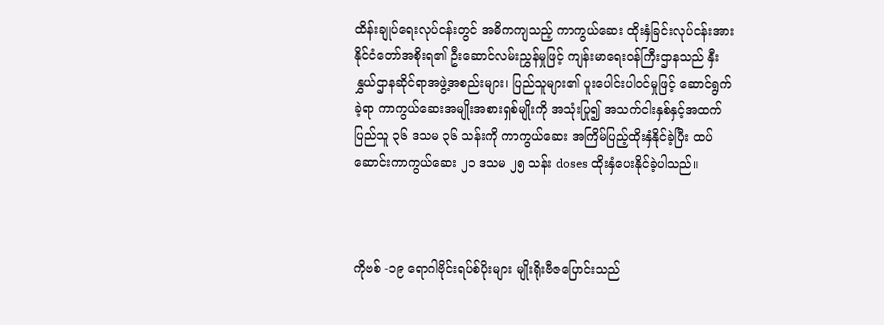ထိန်းချုပ်ရေးလုပ်ငန်းတွင် အဓိကကျသည့် ကာကွယ်ဆေး ထိုးနှံခြင်းလုပ်ငန်းအား နိုင်ငံတော်အစိုးရ၏ ဦးဆောင်လမ်းညွှန်မှုဖြင့် ကျန်းမာရေးဝန်ကြီးဌာနသည် နှီးနွှယ်ဌာနဆိုင်ရာအဖွဲ့အစည်းများ၊ ပြည်သူများ၏ ပူးပေါင်းပါဝင်မှုဖြင့် ဆောင်ရွက်ခဲ့ရာ ကာကွယ်ဆေးအမျိုးအစားရှစ်မျိုးကို အသုံးပြု၍ အသက်ငါးနှစ်နှင့်အထက် ပြည်သူ ၃၆ ဒသမ ၃၆ သန်းကို ကာကွယ်ဆေး အကြိမ်ပြည့်ထိုးနှံနိုင်ခဲ့ပြီး ထပ်ဆောင်းကာကွယ်ဆေး ၂၁ ဒသမ ၂၅ သန်း doses ထိုးနှံပေးနိုင်ခဲ့ပါသည်။



ကိုဗစ် -၁၉ ရောဂါဗိုင်းရပ်စ်ပိုးများ မျိုးရိုးဗီဇပြောင်းသည်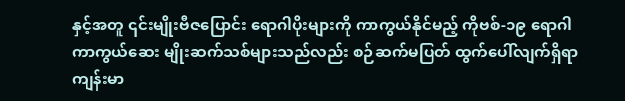နှင့်အတူ ၎င်းမျိုးဗီဇပြောင်း ရောဂါပိုးများကို ကာကွယ်နိုင်မည့် ကိုဗစ်-၁၉ ရောဂါကာကွယ်ဆေး မျိုးဆက်သစ်များသည်လည်း စဉ်ဆက်မပြတ် ထွက်ပေါ်လျက်ရှိရာ ကျန်းမာ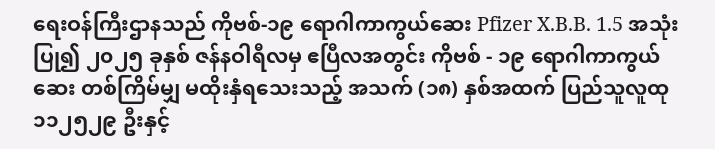ရေးဝန်ကြီးဌာနသည် ကိုဗစ်-၁၉ ရောဂါကာကွယ်ဆေး Pfizer X.B.B. 1.5 အသုံးပြု၍ ၂၀၂၅ ခုနှစ် ဇန်နဝါရီလမှ ဧပြီလအတွင်း ကိုဗစ် - ၁၉ ရောဂါကာကွယ်ဆေး တစ်ကြိမ်မျှ မထိုးနှံရသေးသည့် အသက် (၁၈) နှစ်အထက် ပြည်သူလူထု ၁၁၂၅၂၉ ဦးနှင့်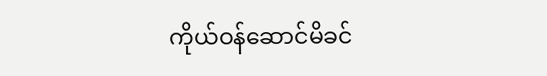ကိုယ်ဝန်ဆောင်မိခင်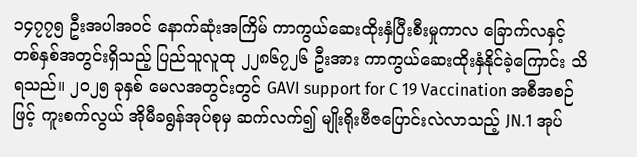၁၄၇၇၅ ဦးအပါအဝင် နောက်ဆုံးအကြိမ် ကာကွယ်ဆေးထိုးနှံပြီးစီးမှုကာလ ခြောက်လနှင့် တစ်နှစ်အတွင်းရှိသည့် ပြည်သူလူထု ၂၂၈၆၇၂၆ ဦးအား ကာကွယ်ဆေးထိုးနှံနိုင်ခဲ့ကြောင်း သိရသည်။ ၂၀၂၅ ခုနှစ် မေလအတွင်းတွင် GAVI support for C 19 Vaccination အစီအစဉ်ဖြင့် ကူးစက်လွယ် အိုမီခရွန်အုပ်စုမှ ဆက်လက်၍ မျိုးရိုးဗီဇပြောင်းလဲလာသည့် JN.1 အုပ်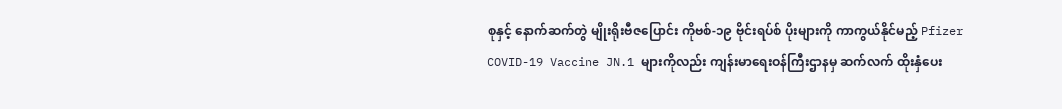စုနှင့် နောက်ဆက်တွဲ မျိုးရိုးဗီဇပြောင်း ကိုဗစ်-၁၉ ဗိုင်းရပ်စ် ပိုးများကို ကာကွယ်နိုင်မည့် Pfizer COVID-19 Vaccine JN.1 များကိုလည်း ကျန်းမာရေးဝန်ကြီးဌာနမှ ဆက်လက် ထိုးနှံပေး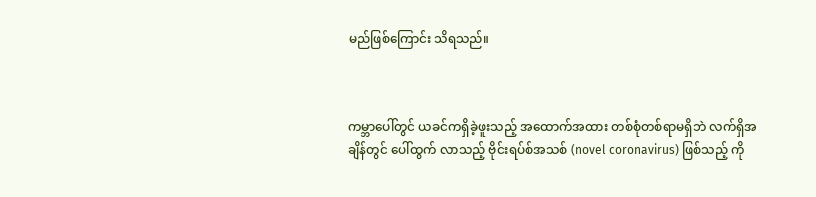မည်ဖြစ်ကြောင်း သိရသည်။



ကမ္ဘာပေါ်တွင် ယခင်ကရှိခဲ့ဖူးသည့် အထောက်အထား တစ်စုံတစ်ရာမရှိဘဲ လက်ရှိအချိန်တွင် ပေါ်ထွက် လာသည့် ဗိုင်းရပ်စ်အသစ် (novel coronavirus) ဖြစ်သည့် ကို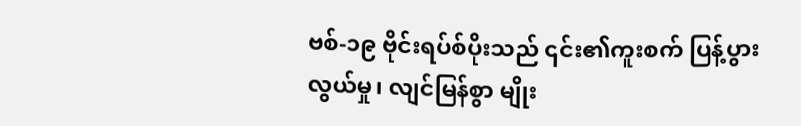ဗစ်-၁၉ ဗိုင်းရပ်စ်ပိုးသည် ၎င်း၏ကူးစက် ပြန့်ပွား လွယ်မှု၊ လျင်မြန်စွာ မျိုး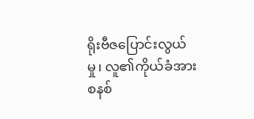ရိုးဗီဇပြောင်းလွယ်မှု၊ လူ၏ကိုယ်ခံအားစနစ်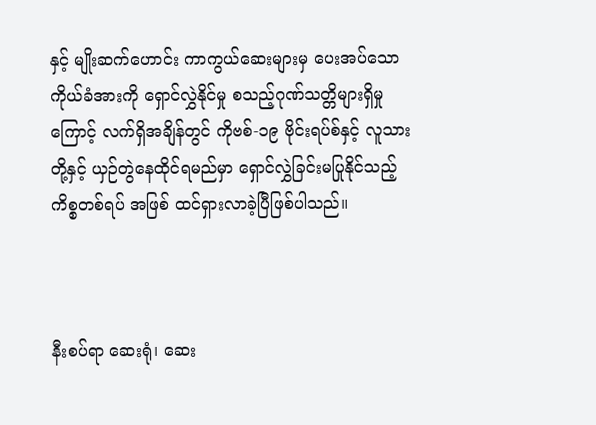နှင့် မျိုးဆက်ဟောင်း ကာကွယ်ဆေးများမှ ပေးအပ်သော ကိုယ်ခံအားကို ရှောင်လွှဲနိုင်မှု စသည့်ဂုဏ်သတ္တိများရှိမှုကြောင့် လက်ရှိအချိန်တွင် ကိုဗစ်-၁၉ ဗိုင်းရပ်စ်နှင့် လူသားတို့နှင့် ယှဉ်တွဲနေထိုင်ရမည်မှာ ရှောင်လွှဲခြင်းမပြုနိုင်သည့် ကိစ္စတစ်ရပ် အဖြစ် ထင်ရှားလာခဲ့ပြီဖြစ်ပါသည်။



နီးစပ်ရာ ဆေးရုံ၊ ဆေး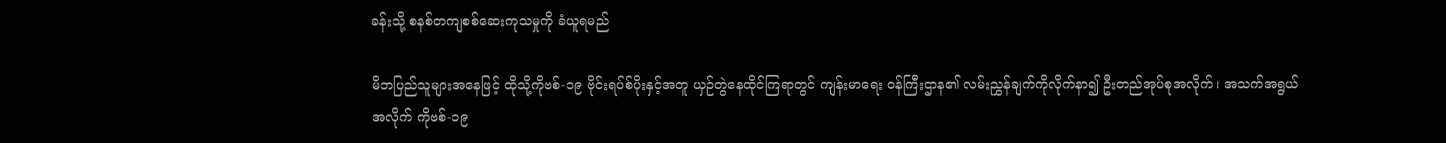ခန်းသို့ စနစ်တကျစစ်ဆေးကုသမှုကို ခံယူရမည်

မိဘပြည်သူများအနေဖြင့် ထိုသို့ကိုဗစ်-၁၉ ဗိုင်းရပ်စ်ပိုးနှင့်အတူ ယှဉ်တွဲနေထိုင်ကြရာတွင် ကျန်းမာရေး ဝန်ကြီးဌာန၏ လမ်းညွှန်ချက်ကိုလိုက်နာ၍ ဦးတည်အုပ်စုအလိုက်၊ အသက်အရွယ်အလိုက် ကိုဗစ်-၁၉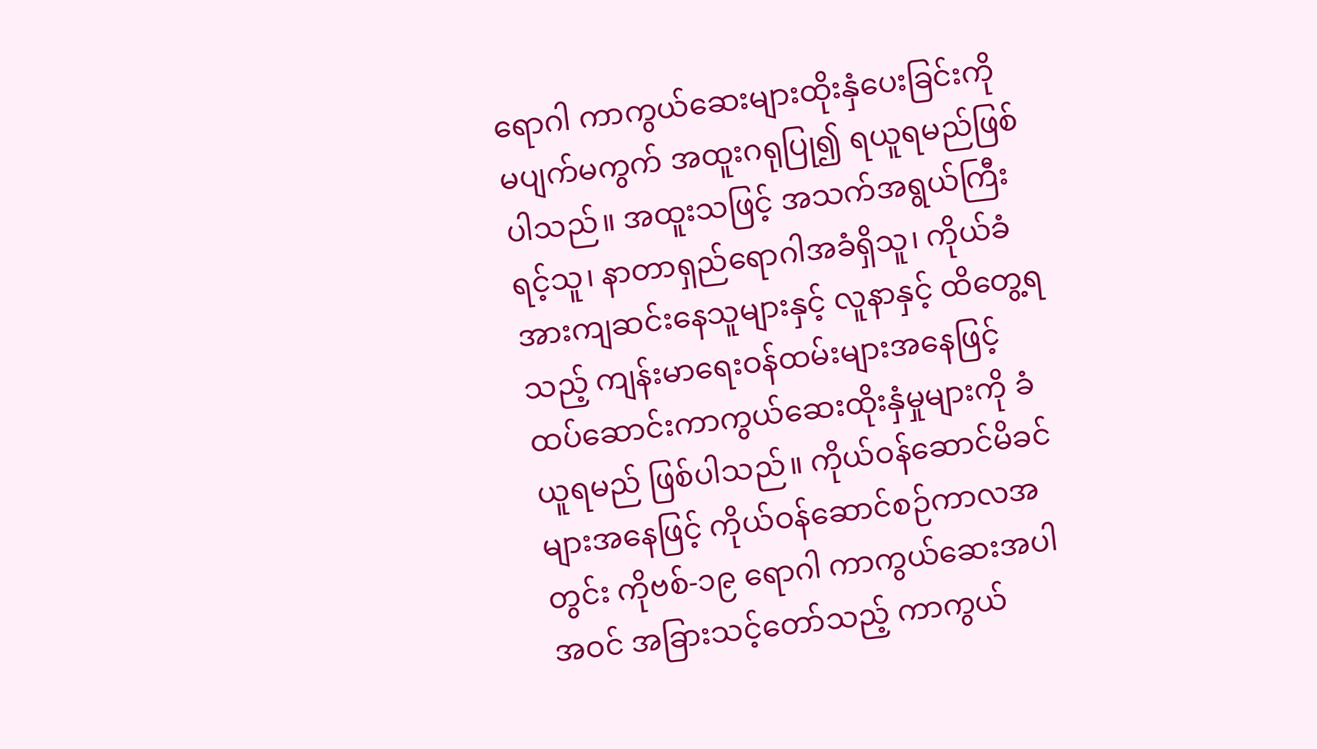ရောဂါ ကာကွယ်ဆေးများထိုးနှံပေးခြင်းကို မပျက်မကွက် အထူးဂရုပြု၍ ရယူရမည်ဖြစ်ပါသည်။ အထူးသဖြင့် အသက်အရွယ်ကြီးရင့်သူ၊ နာတာရှည်ရောဂါအခံရှိသူ၊ ကိုယ်ခံအားကျဆင်းနေသူများနှင့် လူနာနှင့် ထိတွေ့ရသည့် ကျန်းမာရေးဝန်ထမ်းများအနေဖြင့် ထပ်ဆောင်းကာကွယ်ဆေးထိုးနှံမှုများကို ခံယူရမည် ဖြစ်ပါသည်။ ကိုယ်ဝန်ဆောင်မိခင်များအနေဖြင့် ကိုယ်ဝန်ဆောင်စဉ်ကာလအတွင်း ကိုဗစ်-၁၉ ရောဂါ ကာကွယ်ဆေးအပါအဝင် အခြားသင့်တော်သည့် ကာကွယ်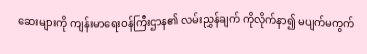ဆေးများကို ကျန်းမာရေးဝန်ကြီးဌာန၏ လမ်းညွှန်ချက် ကိုလိုက်နာ၍ မပျက်မကွက်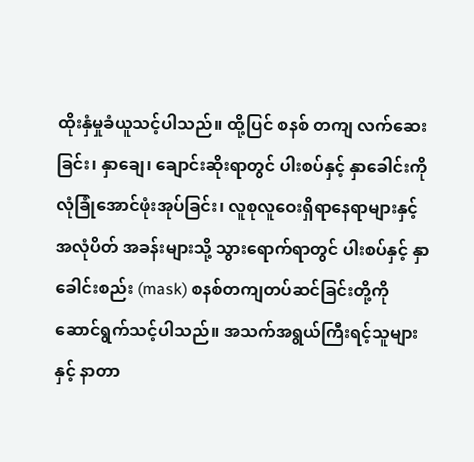ထိုးနှံမှုခံယူသင့်ပါသည်။ ထို့ပြင် စနစ် တကျ လက်ဆေးခြင်း၊ နှာချေ၊ ချောင်းဆိုးရာတွင် ပါးစပ်နှင့် နှာခေါင်းကို လုံခြုံအောင်ဖုံးအုပ်ခြင်း၊ လူစုလူဝေးရှိရာနေရာများနှင့် အလုံပိတ် အခန်းများသို့ သွားရောက်ရာတွင် ပါးစပ်နှင့် နှာခေါင်းစည်း (mask) စနစ်တကျတပ်ဆင်ခြင်းတို့ကို ဆောင်ရွက်သင့်ပါသည်။ အသက်အရွယ်ကြီးရင့်သူများနှင့် နာတာ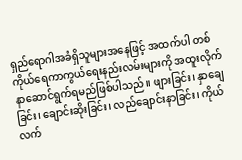ရှည်ရောဂါအခံရှိသူများအနေဖြင့် အထက်ပါ တစ်ကိုယ်ရေကာကွယ်ရေးနည်းလမ်းများကို အထူးလိုက်နာဆောင်ရွက်ရမည်ဖြစ်ပါသည်။ ဖျားခြင်း၊ နှာချေခြင်း၊ ချောင်းဆိုးခြင်း၊ လည်ချောင်းနာခြင်း၊ ကိုယ်လက်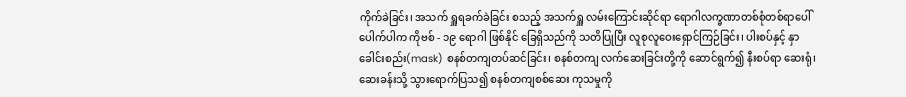ကိုက်ခဲခြင်း၊ အသက် ရှူရခက်ခဲခြင်း စသည့် အသက်ရှူ လမ်းကြောင်းဆိုင်ရာ ရောဂါလက္ခဏာတစ်စုံတစ်ရာပေါ်ပေါက်ပါက ကိုဗစ် - ၁၉ ရောဂါ ဖြစ်နိုင် ခြေရှိသည်ကို သတိပြုပြီး လူစုလူဝေးရှောင်ကြဉ်ခြင်း၊ ပါးစပ်နှင့် နှာခေါင်းစည်း(mask) စနစ်တကျတပ်ဆင်ခြင်း၊ စနစ်တကျ လက်ဆေးခြင်းတို့ကို ဆောင်ရွက်၍ နီးစပ်ရာ ဆေးရုံ၊ ဆေးခန်းသို့ သွားရောက်ပြသ၍ စနစ်တကျစစ်ဆေး ကုသမှုကို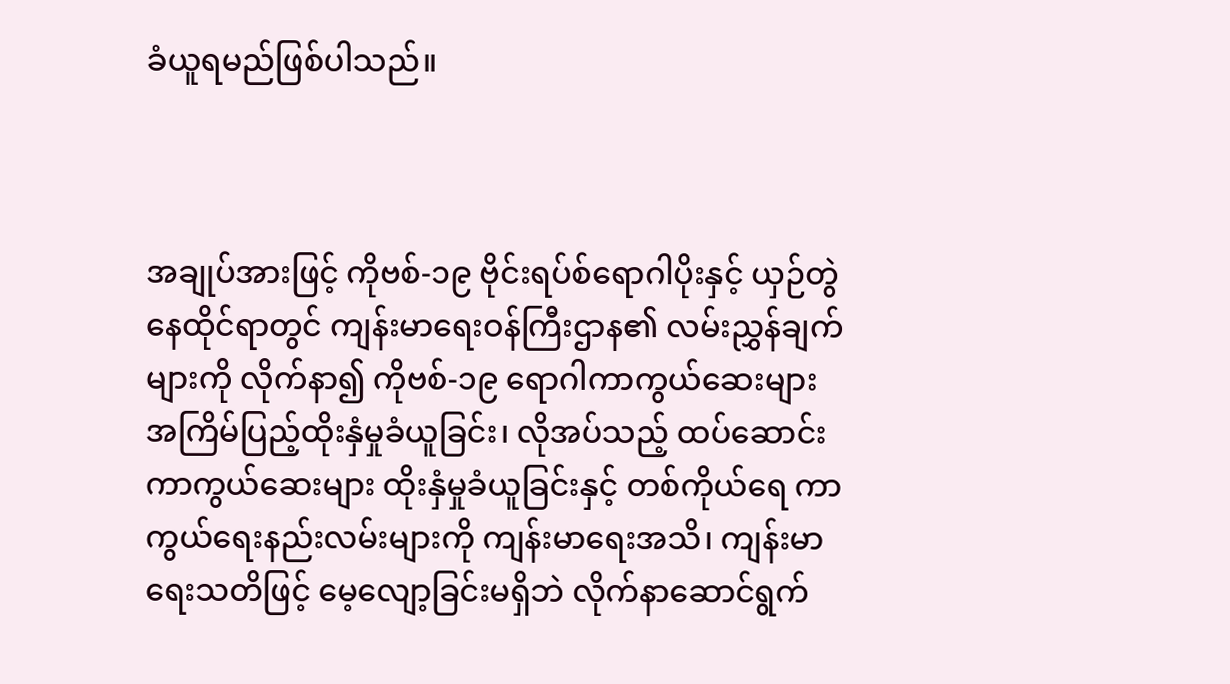ခံယူရမည်ဖြစ်ပါသည်။



အချုပ်အားဖြင့် ကိုဗစ်-၁၉ ဗိုင်းရပ်စ်ရောဂါပိုးနှင့် ယှဉ်တွဲနေထိုင်ရာတွင် ကျန်းမာရေးဝန်ကြီးဌာန၏ လမ်းညွှန်ချက်များကို လိုက်နာ၍ ကိုဗစ်-၁၉ ရောဂါကာကွယ်ဆေးများ အကြိမ်ပြည့်ထိုးနှံမှုခံယူခြင်း၊ လိုအပ်သည့် ထပ်ဆောင်းကာကွယ်ဆေးများ ထိုးနှံမှုခံယူခြင်းနှင့် တစ်ကိုယ်ရေ ကာကွယ်ရေးနည်းလမ်းများကို ကျန်းမာရေးအသိ၊ ကျန်းမာရေးသတိဖြင့် မေ့လျော့ခြင်းမရှိဘဲ လိုက်နာဆောင်ရွက်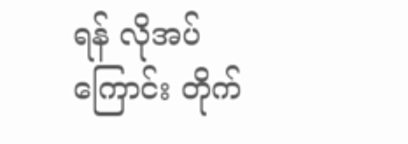ရန် လိုအပ်ကြောင်း တိုက်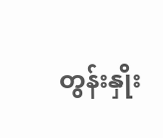တွန်းနှိုး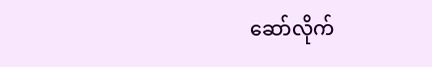ဆော်လိုက်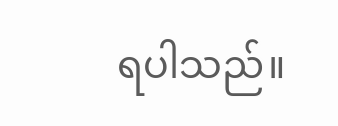ရပါသည်။